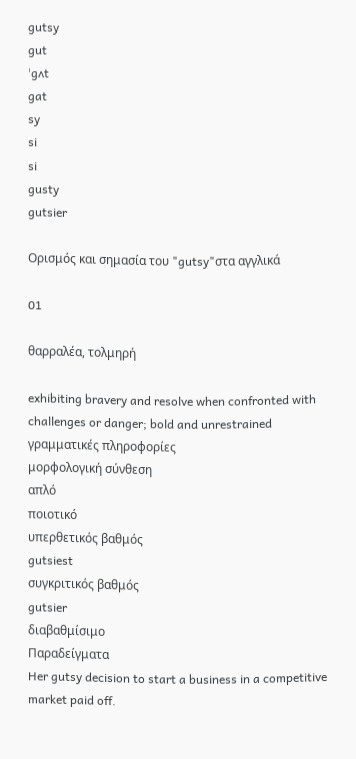gutsy
gut
ˈgʌt
gat
sy
si
si
gusty
gutsier

Ορισμός και σημασία του "gutsy"στα αγγλικά

01

θαρραλέα, τολμηρή

exhibiting bravery and resolve when confronted with challenges or danger; bold and unrestrained
γραμματικές πληροφορίες
μορφολογική σύνθεση
απλό
ποιοτικό
υπερθετικός βαθμός
gutsiest
συγκριτικός βαθμός
gutsier
διαβαθμίσιμο
Παραδείγματα
Her gutsy decision to start a business in a competitive market paid off.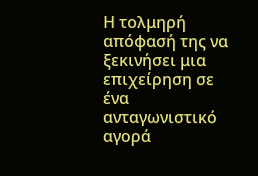Η τολμηρή απόφασή της να ξεκινήσει μια επιχείρηση σε ένα ανταγωνιστικό αγορά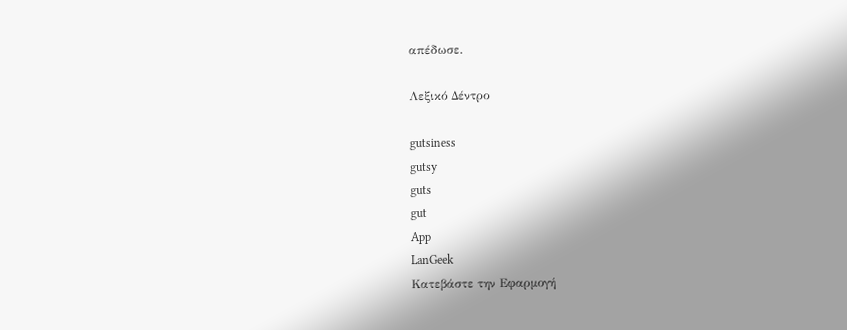απέδωσε.

Λεξικό Δέντρο

gutsiness
gutsy
guts
gut
App
LanGeek
Κατεβάστε την Εφαρμογή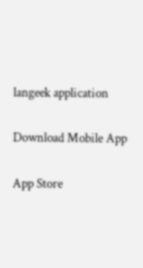langeek application

Download Mobile App

App Store